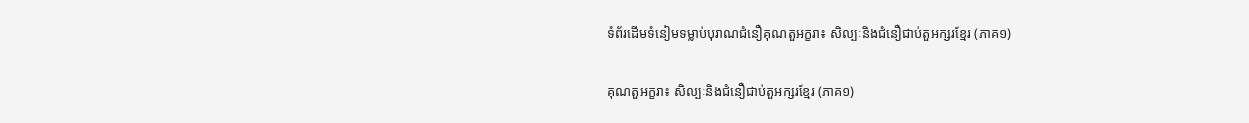ទំព័រដើមទំនៀមទម្លាប់បុរាណជំនឿគុណតួអក្ខរា៖ សិល្បៈនិងជំនឿជាប់តួអក្សរខ្មែរ (ភាគ១)

គុណតួអក្ខរា៖ សិល្បៈនិងជំនឿជាប់តួអក្សរខ្មែរ (ភាគ១)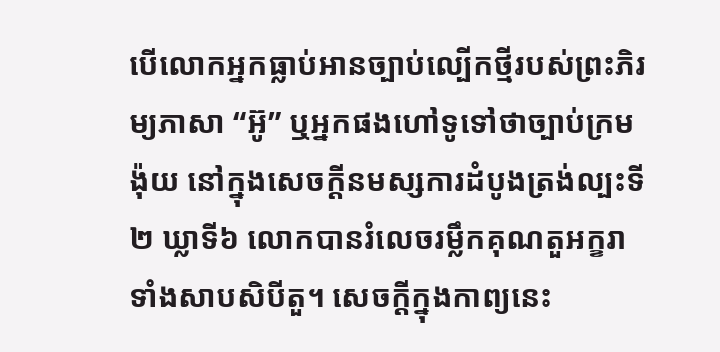បើលោកអ្នកធ្លាប់អានច្បាប់ល្បើកថ្មីរបស់ព្រះភិរម្យភាសា “អ៊ូ” ឬអ្នកផងហៅទូទៅថាច្បាប់ក្រមង៉ុយ នៅក្នុងសេចក្តីនមស្សការដំបូងត្រង់ល្បះទី២ ឃ្លាទី៦ លោកបានរំលេចរម្លឹកគុណតួអក្ខរាទាំងសាបសិបីតួ។ សេចក្តីក្នុងកាព្យនេះ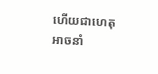ហើយជាហេតុអាចនាំ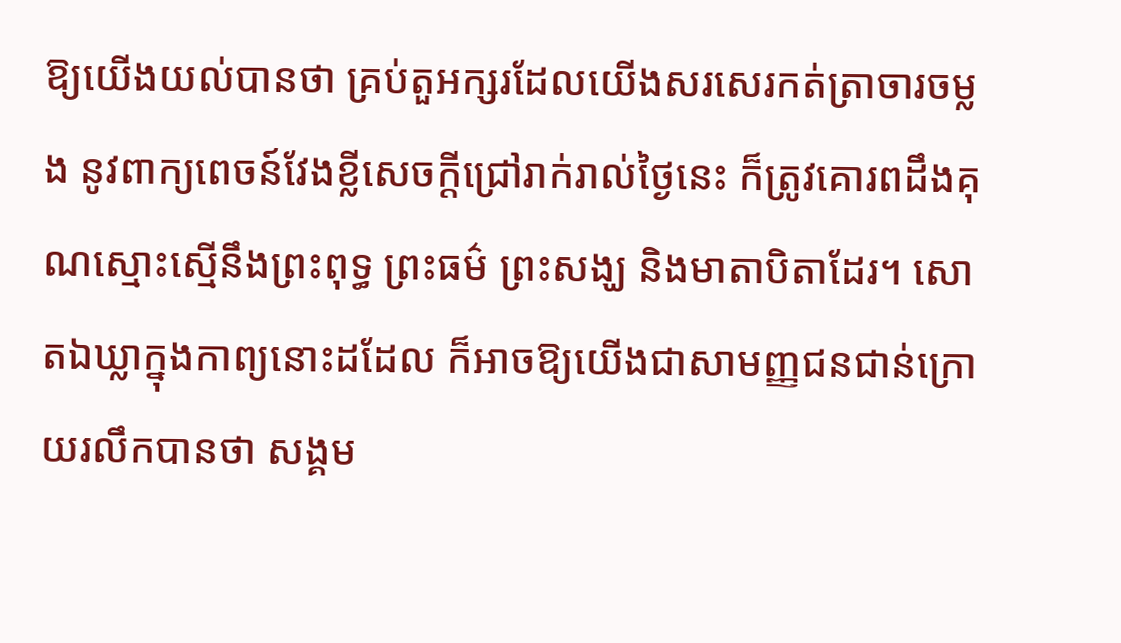ឱ្យយើងយល់បានថា គ្រប់តួអក្សរដែលយើងសរសេរកត់ត្រាចារចម្លង នូវពាក្យពេចន៍វែងខ្លីសេចក្តីជ្រៅរាក់រាល់ថ្ងៃនេះ ក៏ត្រូវគោរពដឹងគុណស្មោះស្មើនឹងព្រះពុទ្ធ ព្រះធម៌ ព្រះសង្ឃ និងមាតាបិតាដែរ។ សោតឯឃ្លាក្នុងកាព្យនោះដដែល ក៏អាចឱ្យយើងជាសាមញ្ញជនជាន់ក្រោយរលឹកបានថា សង្គម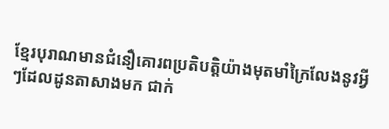ខ្មែរបុរាណមានជំនឿគោរពប្រតិបត្តិយ៉ាងមុតមាំក្រៃលែងនូវអ្វីៗដែលដូនតាសាងមក ជាក់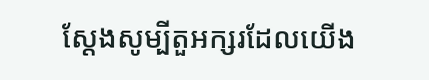ស្តែងសូម្បីតួអក្សរដែលយើង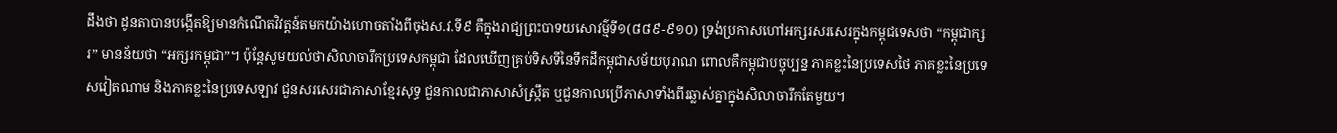ដឹងថា ដូនតាបានបង្កើតឱ្យមានកំណើតវិវត្តន៍តមកយ៉ាងហោចតាំងពីចុងស.វ.ទី៩ គឺក្នុងរាជ្យព្រះបាទយសោវម៌្មទី១(៨៨៩-៩១០) ទ្រង់ប្រកាសហៅអក្សរសរសេរក្នុងកម្ពុជទេសថា “កម្ពុជាក្សរ” មានន័យថា “អក្សរកម្ពុជា”។ ប៉ុន្តែសូមយល់ថាសិលាចារឹកប្រទេសកម្ពុជា ដែលឃើញគ្រប់ទិសទីនៃទឹកដីកម្ពុជាសម័យបុរាណ ពោលគឺកម្ពុជាបច្ចុប្បន្ន ភាគខ្លះនៃប្រទេសថៃ ភាគខ្លះនៃប្រទេសវៀតណាម និងភាគខ្លះនៃប្រទេសឡាវ ជួនសរសេរជាភាសាខ្មែរសុទ្ធ ជួនកាលជាភាសាសំស្រ្កឹត ឬជួនកាលប្រើភាសាទាំងពីរឆ្លាស់គ្នាក្នុងសិលាចារឹកតែមួយ។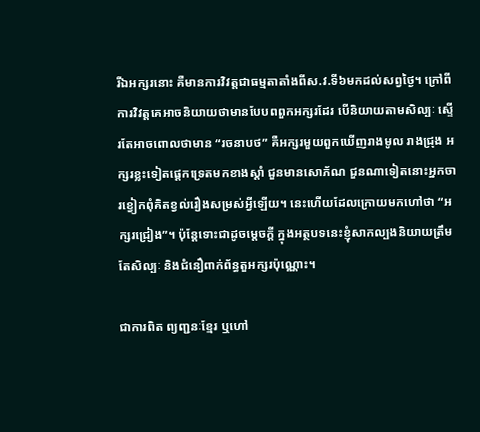រីឯអក្សរនោះ គឺមានការវិវត្តជាធម្មតាតាំងពីស.វ.ទី៦មកដល់សព្វថ្ងៃ។ ក្រៅពីការវិវត្តគេអាចនិយាយថាមានបែបពពួកអក្សរដែរ បើនិយាយតាមសិល្បៈ ស្ទើរតែអាចពោលថាមាន “រចនាបថ” គឺអក្សរមួយពួកឃើញរាងមូល រាងជ្រុង អក្សរខ្លះទៀតផ្តេកទ្រេតមកខាងស្តាំ ជួនមានសោភ័ណ ជួនណាទៀតនោះអ្នកចារខ្វៀកពុំគិតខ្វល់រឿងសម្រស់អ្វីឡើយ។ នេះហើយដែលក្រោយមកហៅថា “អក្សរជ្រៀង”។ ប៉ុន្តែទោះជាដូចម្តេចក្តី ក្នុងអត្ថបទនេះខ្ញុំសាកល្បងនិយាយត្រឹមតែសិល្បៈ និងជំនឿពាក់ព័ន្ធតួអក្សរប៉ុណ្ណោះ។

ជាការពិត ព្យញ្ជនៈខ្មែរ ឬហៅ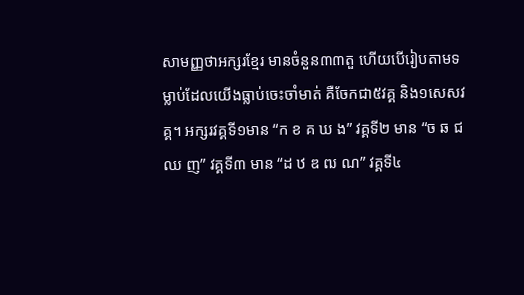សាមញ្ញថាអក្សរខ្មែរ មានចំនួន៣៣តួ ហើយបើរៀបតាមទម្លាប់ដែលយើងធ្លាប់ចេះចាំមាត់ គឺចែកជា៥វគ្គ និង១សេសវគ្គ។ អក្សរវគ្គទី១មាន “ក ខ គ ឃ ង” វគ្គទី២ មាន “ច ឆ ជ ឈ ញ” វគ្គទី៣ មាន “ដ ឋ ឌ ឍ ណ” វគ្គទី៤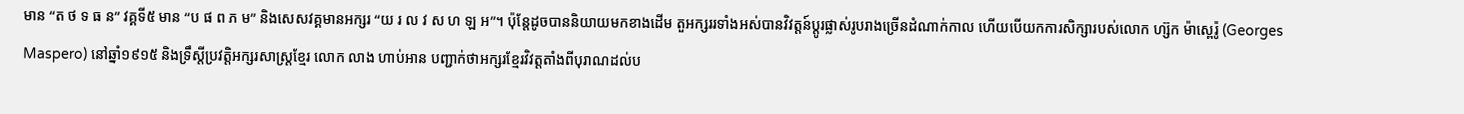មាន “ត ថ ទ ធ ន” វគ្គទី៥ មាន “ប ផ ព ភ ម” និងសេសវគ្គមានអក្សរ “យ រ ល វ ស ហ ឡ អ”។ ប៉ុន្តែដូចបាននិយាយមកខាងដើម តួអក្សររទាំងអស់បានវិវត្តន៍ប្តូរផ្លាស់រូបរាងច្រើនដំណាក់កាល ហើយបើយកការសិក្សារបស់លោក ហ្ស៊ក ម៉ាស្ពេរ៉ូ (Georges Maspero) នៅឆ្នាំ១៩១៥ និងទ្រឹស្តីប្រវត្តិអក្សរសាស្រ្តខ្មែរ លោក លាង ហាប់អាន បញ្ជាក់ថាអក្សរខ្មែរវិវត្តតាំងពីបុរាណដល់ប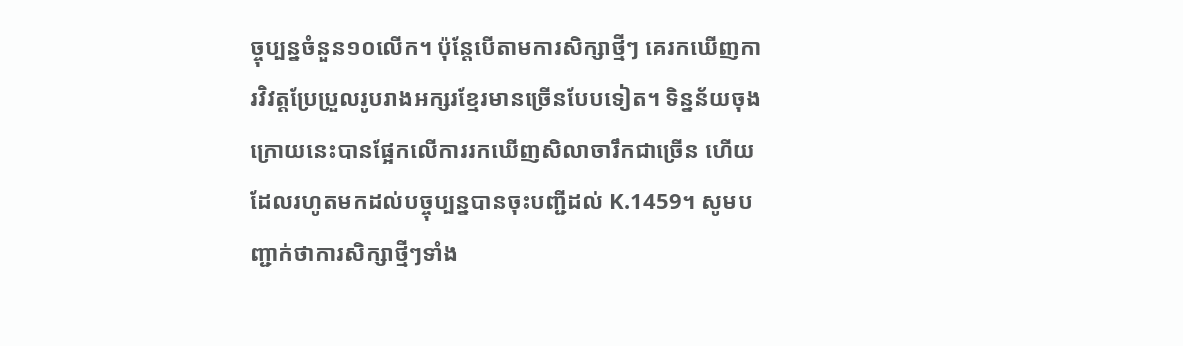ច្ចុប្បន្នចំនួន១០លើក។ ប៉ុន្តែបើតាមការសិក្សាថ្មីៗ គេរកឃើញការវិវត្តប្រែប្រួលរូបរាងអក្សរខ្មែរមានច្រើនបែបទៀត។ ទិន្នន័យចុងក្រោយនេះបានផ្អែកលើការរកឃើញសិលាចារឹកជាច្រើន ហើយដែលរហូតមកដល់បច្ចុប្បន្នបានចុះបញ្ជីដល់ K.1459។ សូមបញ្ជាក់ថាការសិក្សាថ្មីៗទាំង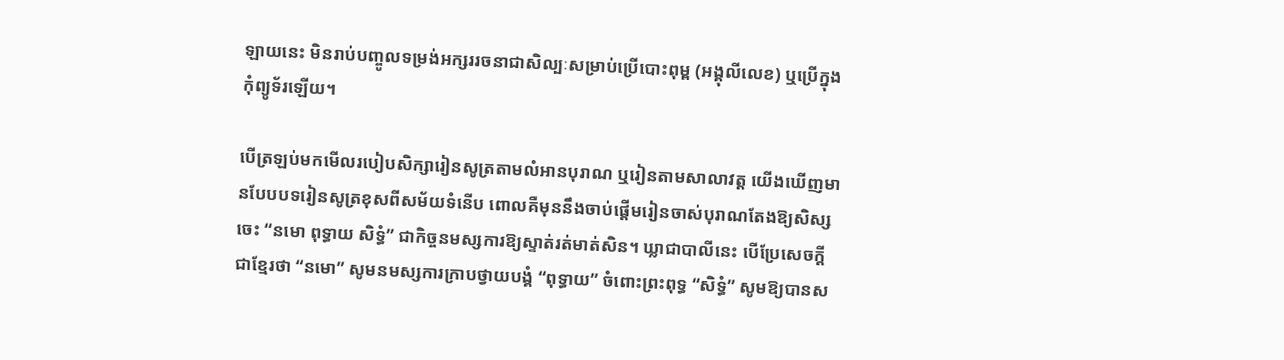ឡាយនេះ មិនរាប់បញ្ចូលទម្រង់អក្សររចនាជាសិល្បៈសម្រាប់ប្រើបោះពុម្ព (អង្គុលីលេខ) ឬប្រើក្នុងកុំព្យូទ័រឡើយ។

បើត្រឡប់មកមើលរបៀបសិក្សារៀនសូត្រតាមលំអានបុរាណ ឬរៀនតាមសាលាវត្ត យើងឃើញមានបែបបទរៀនសូត្រខុសពីសម័យទំនើប ពោលគឺមុននឹងចាប់ផ្តើមរៀនចាស់បុរាណតែងឱ្យសិស្សចេះ “នមោ ពុទ្ធាយ សិទ្ធំ” ជាកិច្ចនមស្សការឱ្យស្ទាត់រត់មាត់សិន។ ឃ្លាជាបាលីនេះ បើប្រែសេចក្តីជាខ្មែរថា “នមោ” សូមនមស្សការក្រាបថ្វាយបង្គំ “ពុទ្ធាយ” ចំពោះព្រះពុទ្ធ “សិទ្ធំ” សូមឱ្យបានស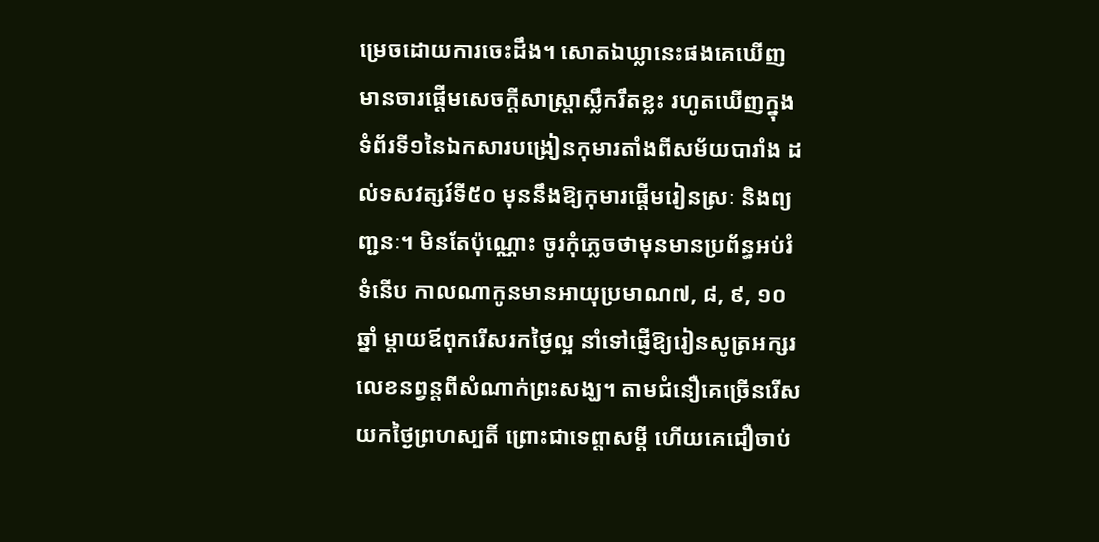ម្រេចដោយការចេះដឹង។ សោតឯឃ្លានេះផងគេឃើញមានចារផ្តើមសេចក្តីសាស្រ្តាស្លឹករឹតខ្លះ រហូតឃើញក្នុងទំព័រទី១នៃឯកសារបង្រៀនកុមារតាំងពីសម័យបារាំង ដល់ទសវត្សរ៍ទី៥០ មុននឹងឱ្យកុមារផ្តើមរៀនស្រៈ និងព្យញ្ជនៈ។ មិនតែប៉ុណ្ណោះ ចូរកុំភ្លេចថាមុនមានប្រព័ន្ធអប់រំទំនើប កាលណាកូនមានអាយុប្រមាណ៧, ៨, ៩, ១០ឆ្នាំ ម្តាយឪពុករើសរកថ្ងៃល្អ នាំទៅផ្ញើឱ្យរៀនសូត្រអក្សរលេខនព្វន្តពីសំណាក់ព្រះសង្ឃ។ តាមជំនឿគេច្រើនរើសយកថ្ងៃព្រហស្បតិ៍ ព្រោះជាទេព្តាសម្តី ហើយគេជឿចាប់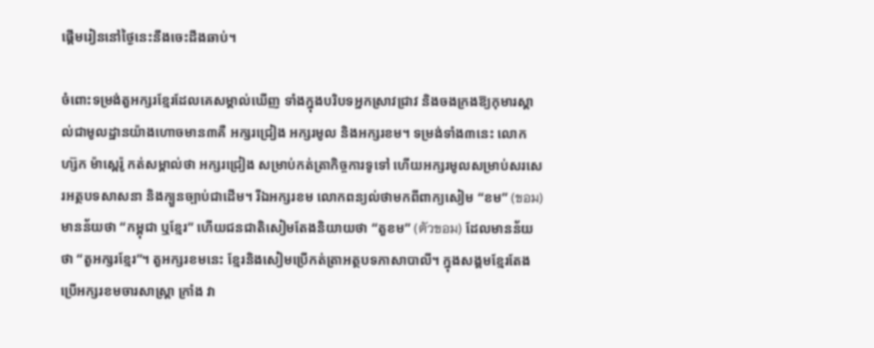ផ្តើមរៀននៅថ្ងៃនេះនឹងចេះដឹងឆាប់។

ចំពោះទម្រង់តួអក្សរខ្មែរដែលគេសម្គាល់ឃើញ ទាំងក្នុងបរិបទអ្នកស្រាវជ្រាវ និងចងក្រងឱ្យកុមារស្គាល់ជាមូលដ្ឋានយ៉ាងហោចមាន៣គឺ អក្សរជ្រៀង អក្សរមូល និងអក្សរខម។ ទម្រង់ទាំង៣នេះ លោក ហ្ស៊ក ម៉ាស្ពេរ៉ូ កត់សម្គាល់ថា អក្សរជ្រៀង សម្រាប់កត់ត្រាកិច្ចការទូទៅ ហើយអក្សរមូលសម្រាប់សរសេរអត្ថបទសាសនា និងក្បួនច្បាប់ជាដើម។ រីឯអក្សរខម លោកពន្យល់ថាមកពីពាក្យសៀម “ខម” (ขอม) មានន័យថា “កម្ពុជា ឬខ្មែរ” ហើយជនជាតិសៀមតែងនិយាយថា “តួខម” (ตัวขอม) ដែលមានន័យថា “តួអក្សរខ្មែរ”។ តួអក្សរខមនេះ ខ្មែរនិងសៀមប្រើកត់ត្រាអត្ថបទភាសាបាលី។ ក្នុងសង្គមខ្មែរតែងប្រើអក្សរខមចារសាស្រ្តា ក្រាំង វា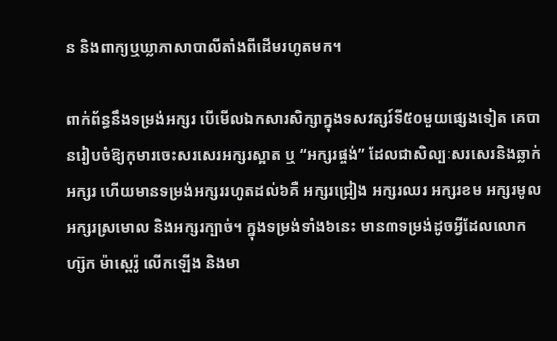ន និងពាក្យឬឃ្លាភាសាបាលីតាំងពីដើមរហូតមក។

ពាក់ព័ន្ធនឹងទម្រង់អក្សរ បើមើលឯកសារសិក្សាក្នុងទសវត្សរ៍ទី៥០មួយផ្សេងទៀត គេបានរៀបចំឱ្យកុមារចេះសរសេរអក្សរស្អាត ឬ “អក្សរផ្ចង់” ដែលជាសិល្បៈសរសេរនិងឆ្លាក់អក្សរ ហើយមានទម្រង់អក្សររហូតដល់៦គឺ អក្សរជ្រៀង អក្សរឈរ អក្សរខម អក្សរមូល អក្សរស្រមោល និងអក្សរក្បាច់។ ក្នុងទម្រង់ទាំង៦នេះ មាន៣ទម្រង់ដូចអ្វីដែលលោក ហ្ស៊ក ម៉ាស្ពេរ៉ូ លើកឡើង និងមា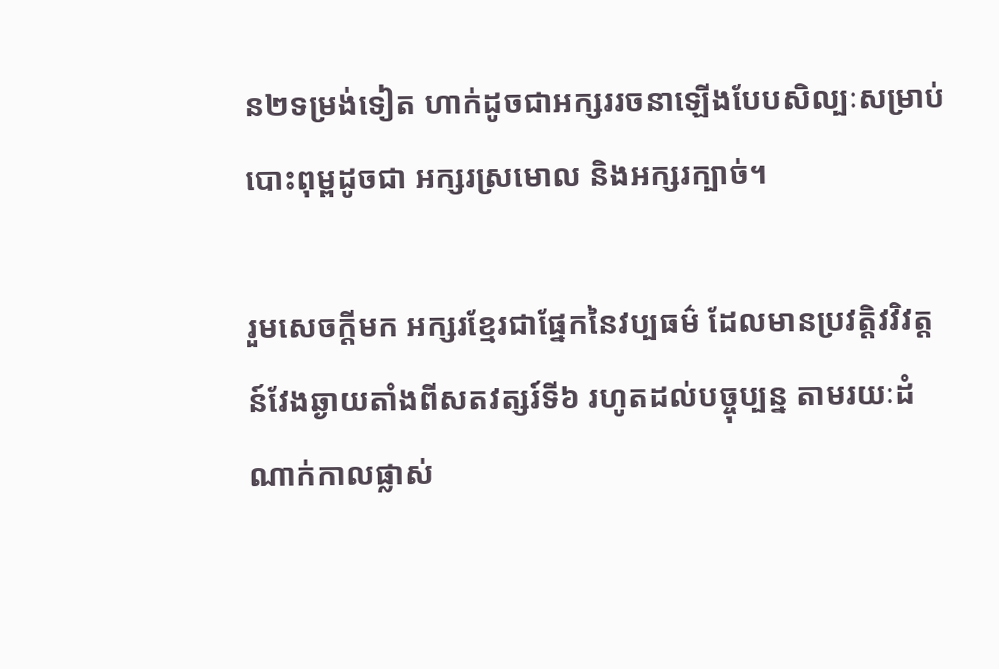ន២ទម្រង់ទៀត ហាក់ដូចជាអក្សររចនាឡើងបែបសិល្បៈសម្រាប់បោះពុម្ពដូចជា អក្សរស្រមោល និងអក្សរក្បាច់។

រួមសេចក្តីមក អក្សរខ្មែរជាផ្នែកនៃវប្បធម៌ ដែលមានប្រវត្តិវវិវត្តន៍វែងឆ្ងាយតាំងពីសតវត្សរ៍ទី៦ រហូតដល់បច្ចុប្បន្ន តាមរយៈដំណាក់កាលផ្លាស់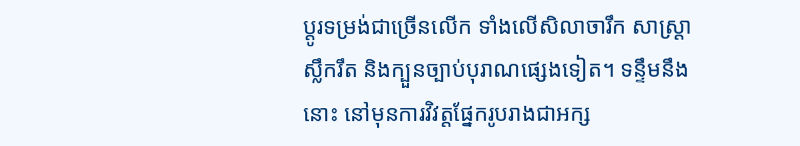ប្តូរទម្រង់ជាច្រើនលើក ទាំងលើសិលាចារឹក សាស្ត្រាស្លឹករឹត និងក្បួនច្បាប់បុរាណផ្សេងទៀត។ ទន្ទឹមនឹងនោះ នៅមុនការវិវត្តផ្នែករូបរាងជាអក្ស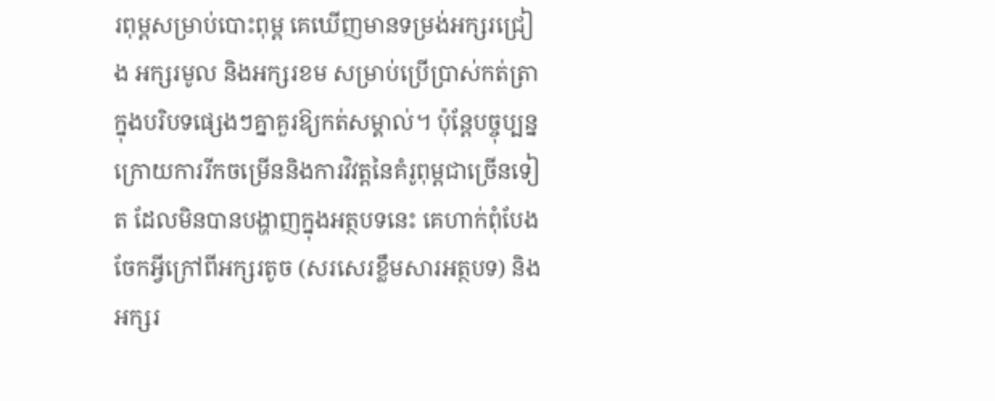រពុម្ពសម្រាប់បោះពុម្ព គេឃើញមានទម្រង់អក្សរជ្រៀង អក្សរមូល និងអក្សរខម សម្រាប់ប្រើប្រាស់កត់ត្រាក្នុងបរិបទផ្សេងៗគ្នាគួរឱ្យកត់សម្គាល់។ ប៉ុន្តែបច្ចុប្បន្ន ក្រោយការរីកចម្រើននិងការវិវត្តនៃគំរូពុម្ពជាច្រើនទៀត ដែលមិនបានបង្ហាញក្នុងអត្ថបទនេះ គេហាក់ពុំបែងចែកអ្វីក្រៅពីអក្សរតូច (សរសេរខ្លឹមសារអត្ថបទ) និងអក្សរ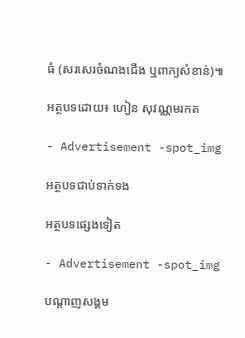ធំ (សរសេរចំណងជើង ឬពាក្យសំខាន់)៕

អត្ថបទដោយ៖ ហៀន សុវណ្ណមរកត

- Advertisement -spot_img

អត្ថបទជាប់ទាក់ទង

អត្ថបទផ្សេងទៀត

- Advertisement -spot_img

បណ្ដាញសង្គម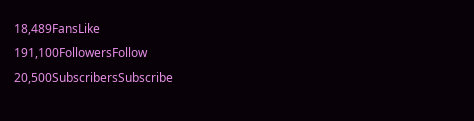18,489FansLike
191,100FollowersFollow
20,500SubscribersSubscribe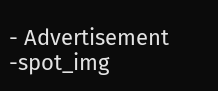- Advertisement -spot_img